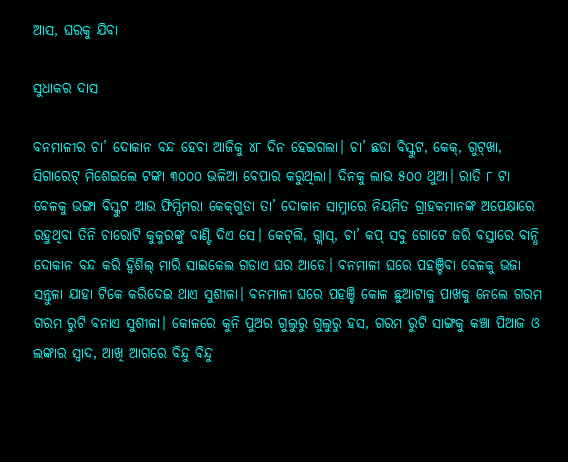ଆସ, ଘରକୁ ଯିବା

ସୁଧାକର ଦାସ

ବନମାଳୀର ଚା’ ଦୋକାନ ବନ୍ଦ ହେବା ଆଜିକୁ ୪୮ ଦିନ ହେଇଗଲା। ଚା’ ଛଡା ବିସ୍କୁଟ, କେକ୍‌, ଗୁଟ୍‌ଖା, ସିଗାରେଟ୍‌ ମିଶେଇଲେ ଟଙ୍କା ୩୦୦୦ ଭଳିଆ ବେପାର କରୁଥିଲା। ଦିନକୁ ଲାଭ ୫୦୦ ଥୁଆ। ରାତି ୮ ଟା ବେଳକୁ ଭଙ୍ଗା ବିସ୍କୁଟ ଆଉ ଫିମ୍ପିମରା କେକ୍‌ଗୁଡା ତା’ ଦୋକାନ ସାମ୍ନାରେ ନିୟମିତ ଗ୍ରାହକମାନଙ୍କ ଅପେକ୍ଷାରେ ରହୁଥିବା ତିନି ଚାରୋଟି କୁକୁରଙ୍କୁ ବାଣ୍ଟି ଦିଏ ସେ। କେଟ୍‌ଲି, ଗ୍ଲାସ୍‌, ଚା’ କପ୍‌ ସବୁ ଗୋଟେ ଜରି ବସ୍ତାରେ ବାନ୍ଧି ଦୋକାନ ବନ୍ଦ କରି ହ୍ବିଶିଲ୍‌ ମାରି ସାଇକେଲ ଗଡାଏ ଘର ଆଡେ। ବନମାଳୀ ଘରେ ପହଞ୍ଚିବା ବେଳକୁ ଭଜା ସନ୍ତୁଳା ଯାହା ଟିକେ କରିଦେଇ ଥାଏ ସୁଶୀଳା। ବନମାଳୀ ଘରେ ପହଞ୍ଚି କୋଳ ଛୁଆଟାକୁ ପାଖକୁ ନେଲେ ଗରମ ଗରମ ରୁଟି ବନାଏ ସୁଶୀଳା। କୋଳରେ କୁନି ପୁଅର ଗୁଲୁରୁ ଗୁଲୁରୁ ହସ, ଗରମ ରୁଟି ସାଙ୍ଗକୁ କଞ୍ଚା ପିଆଜ ଓ ଲଙ୍କାର ସ୍ବାଦ, ଆଖି ଆଗରେ ବିନ୍ଦୁ ବିନ୍ଦୁ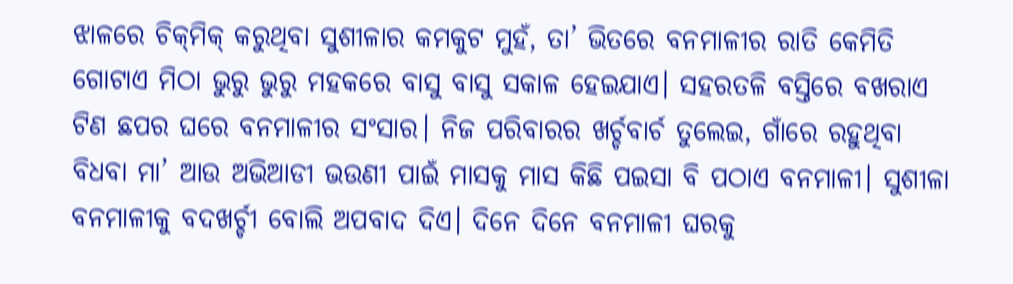ଝାଳରେ ଚିକ୍‌ମିକ୍‌ କରୁଥିବା ସୁଶୀଳାର କମକୁଟ ମୁହଁ, ତା’ ଭିତରେ ବନମାଳୀର ରାତି କେମିତି ଗୋଟାଏ ମିଠା ଭୁରୁ ଭୁରୁ ମହକରେ ବାସୁ ବାସୁ ସକାଳ ହେଇଯାଏ। ସହରତଳି ବସ୍ତିରେ ବଖରାଏ ଟିଣ ଛପର ଘରେ ବନମାଳୀର ସଂସାର। ନିଜ ପରିବାରର ଖର୍ଚ୍ଚବାର୍ଚ ତୁଲେଇ, ଗାଁରେ ରହୁଥିବା ବିଧବା ମା’ ଆଉ ଅଭିଆଡୀ ଭଉଣୀ ପାଇଁ ମାସକୁ ମାସ କିଛି ପଇସା ବି ପଠାଏ ବନମାଳୀ। ସୁଶୀଳା ବନମାଳୀକୁ ବଦଖର୍ଚ୍ଚୀ ବୋଲି ଅପବାଦ ଦିଏ। ଦିନେ ଦିନେ ବନମାଳୀ ଘରକୁ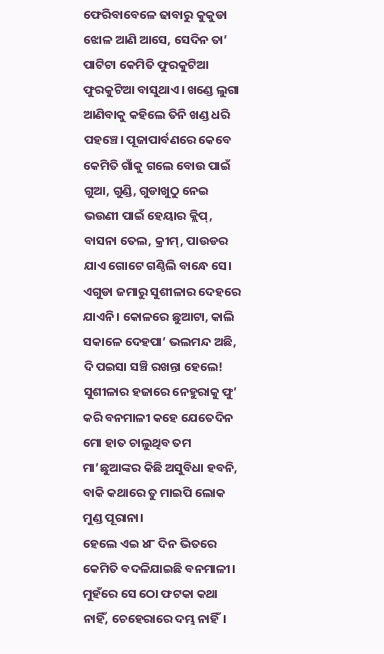ଫେରିବାବେଳେ ଢାବାରୁ କୁକୁଡା ଝୋଳ ଆଣି ଆସେ, ସେଦିନ ତା’ ପାଟିଟା କେମିତି ଫୁରକୁଟିଆ ଫୁରକୁଟିଆ ବାସୁଥାଏ। ଖଣ୍ଡେ ଲୁଗା ଆଣିବାକୁ କହିଲେ ତିନି ଖଣ୍ଡ ଧରି ପହଞ୍ଚେ। ପୂଜାପାର୍ବଣରେ କେବେ କେମିତି ଗାଁକୁ ଗଲେ ବୋଉ ପାଇଁ ଗୁଆ, ଗୁଣ୍ଡି, ଗୁଡାଖୁଠୁ ନେଇ ଭଉଣୀ ପାଇଁ ହେୟାର କ୍ଲିପ୍‌, ବାସନା ତେଲ, କ୍ରୀମ୍‌, ପାଉଡର ଯାଏ ଗୋଟେ ଗଣ୍ଠିଲି ବାନ୍ଧେ ସେ। ଏଗୁଡା ଜମାରୁ ସୁଶୀଳାର ଦେହରେ ଯାଏନି। କୋଳରେ ଛୁଆଟା, କାଲି ସକାଳେ ଦେହପା’ ଭଲମନ୍ଦ ଅଛି, ଦି ପଇସା ସଞ୍ଚି ରଖନ୍ତା ହେଲେ! ସୁଶୀଳାର ହଜାରେ ନେହୁରାକୁ ଫୁ’ କରି ବନମାଳୀ କହେ ଯେତେଦିନ ମୋ ହାତ ଚାଲୁଥିବ ତମ ମା’ଛୁଆଙ୍କର କିଛି ଅସୁବିଧା ହବନି, ବାକି କଥାରେ ତୁ ମାଇପି ଲୋକ ମୁଣ୍ଡ ପୂରାନା।
ହେଲେ ଏଇ ୪୮ ଦିନ ଭିତରେ କେମିତି ବଦଳିଯାଇଛି ବନମାଳୀ। ମୁହଁରେ ସେ ଠୋ ଫଟକା କଥା ନାହିଁ, ଚେହେରାରେ ଦମ୍ଭ ନାହିଁ।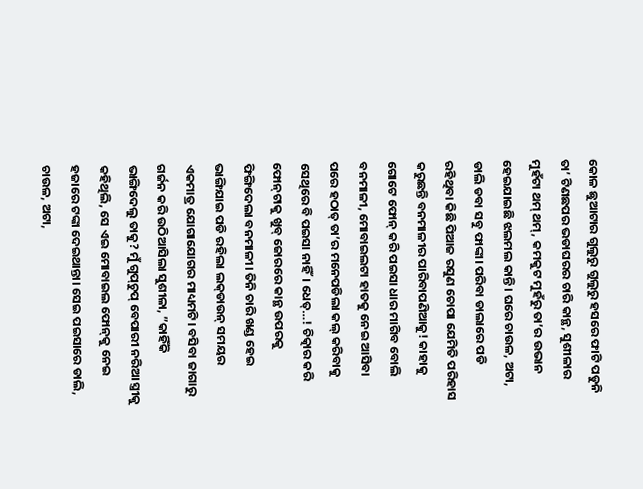କୋଳ ଛୁଆଟାର ଗୁଲୁରୁ ଗୁଲୁରୁ ହସରେ ଫାଟି ପଡୁନି ତା’ ଟିଣଛପର ଭଡାଘରର ଚାରି କାନ୍ଥ, ସୁଶୀଳାର ମୁହଁଟା ଥମ୍‌ ଥମ୍‌, କମକୁଟ ମୁହଁରୁ ତା’ର ଉଭାନ ହେଇଯାଇଛି ଝଲମଲ କାନ୍ତି। ଘରେ ଚାଉଳ, ଅଟା, ଡାଲି ଡବା ସବୁ ଫାଙ୍କା। ପରିବା ଡାଲାରେ ପଡି ରହିଥିବା କିଛି ପିଆଜ ରସୁଣ ଚୋପା ଯେମିତି ପରିହାସ କରୁଛନ୍ତି ବନମାଳୀର ପାରିବାପଣିଆକୁ! କାହାକୁ ଗୋଟେ ଫୋନ୍‌ କରି ପଇସା ଧାର ମାଗିବ ବୋଲି ବନମାଳୀ, ମୋବାଇଲଟା ହାତକୁ ନେଇ ଆସିବା ପରେ ହଠାତ୍‌ ତା’ର ମନେପଡିଲା କଲ୍‌ କରିବାକୁ ସେଥିରେ ବି ପଇସା ନାହିଁ। ଧେତ୍‌…! ଚିତ୍କାର କରି ଫୋନ୍‌ଟାକୁ ଖୁବ୍‌ ଜୋରରେ କାନ୍ଥ ଉପରକୁ ଫିଙ୍ଗିଦେଲା ବନମାଳୀ। ତିନି ଚାରି ଖଣ୍ଡ ହେଇ ଭାଙ୍ଗିଯାଇ ପଡି ରହିଲା ଲକ୍‌ଡାଉନ୍‌ ସମୟର ଏକମାତ୍ର ଯୋଗାଯୋଗର ମାଧ୍ୟମଟି। ବସିବା ଜାଗାରୁ ଗର୍ଜନ କରି ଉଠିଆସିଲା ସୁଶୀଳା, ”କାହିଁକି ଭାଙ୍ଗିଦେଲୁ ତାକୁ? ମୁଁ ଗୁପ୍‌ଚୁପ୍‌ ବେପାରୀ ନରିଆ ସ୍ତ୍ରୀକୁ କହିଥିଲି, ସେ ଏଇ ମୋବାଇଲ ଫୋନ୍‌କୁ ନେଇ ହଜାରେ ଟଙ୍କା ଦେଇଥାନ୍ତା। ସେଇ ପଇସାରେ ଡାଲି, ଚାଉଳ, ଅଟା,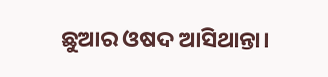ଛୁଆର ଓଷଦ ଆସିଥାନ୍ତା।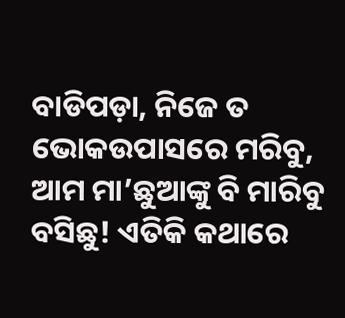ବାଡିପଡ଼ା, ନିଜେ ତ ଭୋକଉପାସରେ ମରିବୁ, ଆମ ମା’ଛୁଆଙ୍କୁ ବି ମାରିବୁ ବସିଛୁ! ଏତିକି କଥାରେ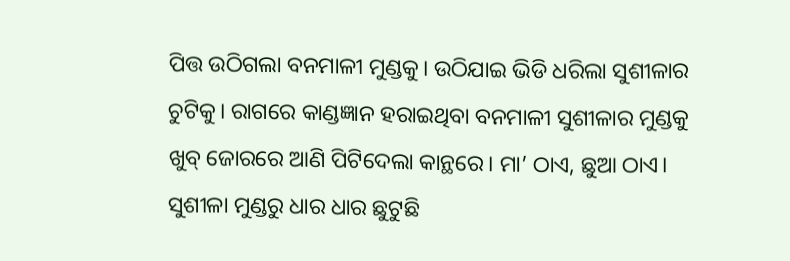ପିତ୍ତ ଉଠିଗଲା ବନମାଳୀ ମୁଣ୍ଡକୁ। ଉଠିଯାଇ ଭିଡି ଧରିଲା ସୁଶୀଳାର ଚୁଟିକୁ। ରାଗରେ କାଣ୍ଡଜ୍ଞାନ ହରାଇଥିବା ବନମାଳୀ ସୁଶୀଳାର ମୁଣ୍ଡକୁ ଖୁବ୍‌ ଜୋରରେ ଆଣି ପିଟିଦେଲା କାନ୍ଥରେ। ମା’ ଠାଏ, ଛୁଆ ଠାଏ। ସୁଶୀଳା ମୁଣ୍ଡରୁ ଧାର ଧାର ଛୁଟୁଛି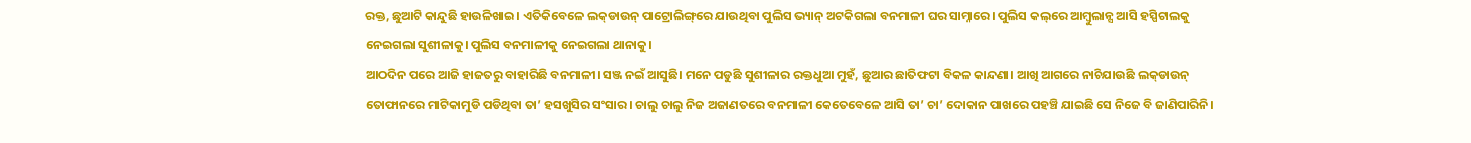ରକ୍ତ, ଛୁଆଟି କାନ୍ଦୁଛି ହାଉଳିଖାଇ। ଏତିକିବେଳେ ଲକ୍‌ଡାଉନ୍‌ ପାଟ୍ରୋଲିଙ୍ଗ୍‌ରେ ଯାଉଥିବା ପୁଲିସ ଭ୍ୟାନ୍‌ ଅଟକିଗଲା ବନମାଳୀ ଘର ସାମ୍ନାରେ। ପୁଲିସ କଲ୍‌ରେ ଆମ୍ବୁଲାନ୍ସ ଆସି ହସ୍ପିଟାଲକୁ ନେଇଗଲା ସୁଶୀଳାକୁ। ପୁଲିସ ବନମାଳୀକୁ ନେଇଗଲା ଥାନାକୁ।
ଆଠଦିନ ପରେ ଆଜି ହାଜତରୁ ବାହାରିଛି ବନମାଳୀ। ସଞ୍ଜ ନଇଁ ଆସୁଛି। ମନେ ପଡୁଛି ସୁଶୀଳାର ରକ୍ତଧୁଆ ମୁହଁ, ଛୁଆର ଛାତିଫଟା ବିକଳ କାନ୍ଦଣା। ଆଖି ଆଗରେ ନାଚିଯାଉଛି ଲକ୍‌ଡାଉନ୍‌ ତୋଫାନରେ ମାଟିକାମୁଡି ପଡିଥିବା ତା’ ହସଖୁସିର ସଂସାର। ଚାଲୁ ଚାଲୁ ନିଜ ଅଜାଣତରେ ବନମାଳୀ କେତେବେଳେ ଆସି ତା’ ଚା’ ଦୋକାନ ପାଖରେ ପହଞ୍ଚି ଯାଇଛି ସେ ନିଜେ ବି ଜାଣିପାରିନି।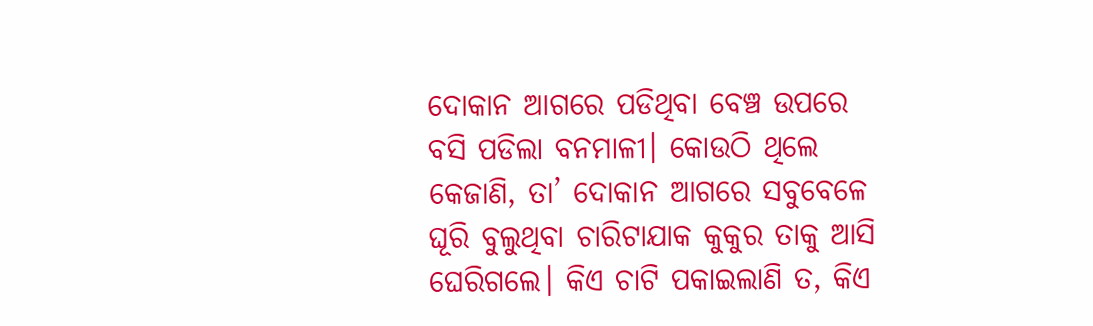ଦୋକାନ ଆଗରେ ପଡିଥିବା ବେଞ୍ଚ ଉପରେ ବସି ପଡିଲା ବନମାଳୀ। କୋଉଠି ଥିଲେ କେଜାଣି, ତା’ ଦୋକାନ ଆଗରେ ସବୁବେଳେ ଘୂରି ବୁଲୁଥିବା ଚାରିଟାଯାକ କୁକୁର ତାକୁ ଆସି ଘେରିଗଲେ। କିଏ ଚାଟି ପକାଇଲାଣି ତ, କିଏ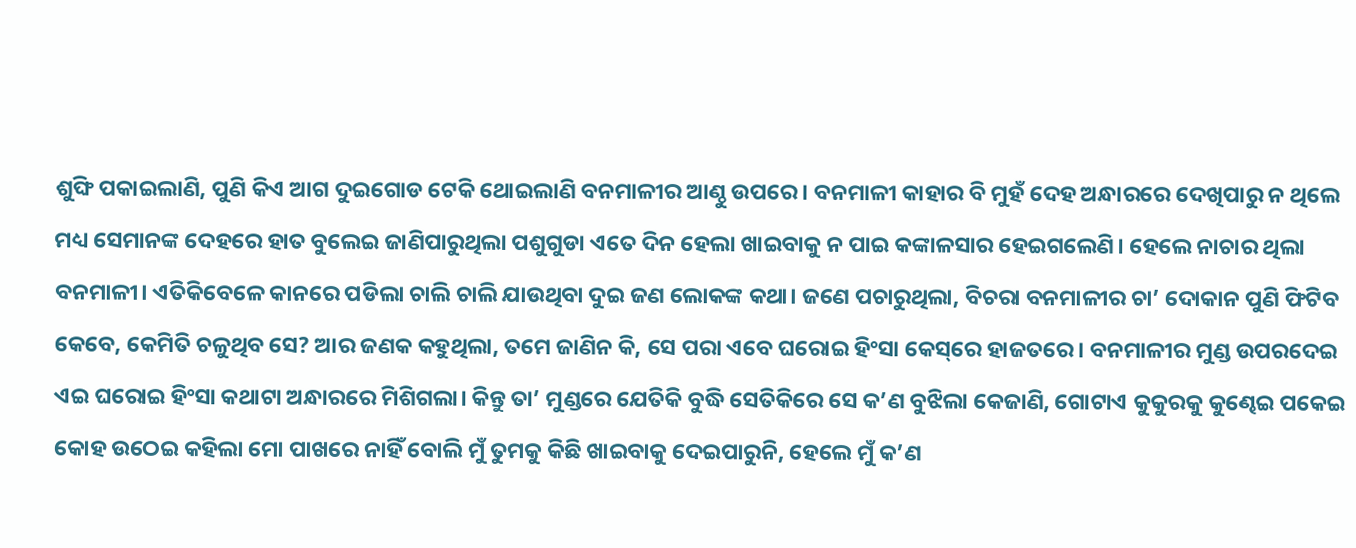ଶୁଙ୍ଘି ପକାଇଲାଣି, ପୁଣି କିଏ ଆଗ ଦୁଇଗୋଡ ଟେକି ଥୋଇଲାଣି ବନମାଳୀର ଆଣ୍ଠୁ ଉପରେ। ବନମାଳୀ କାହାର ବି ମୁହଁ ଦେହ ଅନ୍ଧାରରେ ଦେଖିପାରୁ ନ ଥିଲେ ମଧ୍ୟ ସେମାନଙ୍କ ଦେହରେ ହାତ ବୁଲେଇ ଜାଣିପାରୁଥିଲା ପଶୁଗୁଡା ଏତେ ଦିନ ହେଲା ଖାଇବାକୁ ନ ପାଇ କଙ୍କାଳସାର ହେଇଗଲେଣି। ହେଲେ ନାଚାର ଥିଲା ବନମାଳୀ। ଏତିକିବେଳେ କାନରେ ପଡିଲା ଚାଲି ଚାଲି ଯାଉଥିବା ଦୁଇ ଜଣ ଲୋକଙ୍କ କଥା। ଜଣେ ପଚାରୁଥିଲା, ବିଚରା ବନମାଳୀର ଚା’ ଦୋକାନ ପୁଣି ଫିଟିବ କେବେ, କେମିତି ଚଳୁଥିବ ସେ? ଆର ଜଣକ କହୁଥିଲା, ତମେ ଜାଣିନ କି, ସେ ପରା ଏବେ ଘରୋଇ ହିଂସା କେସ୍‌ରେ ହାଜତରେ। ବନମାଳୀର ମୁଣ୍ଡ ଉପରଦେଇ ଏଇ ଘରୋଇ ହିଂସା କଥାଟା ଅନ୍ଧାରରେ ମିଶିଗଲା। କିନ୍ତୁ ତା’ ମୁଣ୍ଡରେ ଯେତିକି ବୁଦ୍ଧି ସେତିକିରେ ସେ କ’ଣ ବୁଝିଲା କେଜାଣି, ଗୋଟାଏ କୁକୁରକୁ କୁଣ୍ଢେଇ ପକେଇ କୋହ ଉଠେଇ କହିଲା ମୋ ପାଖରେ ନାହିଁ ବୋଲି ମୁଁ ତୁମକୁ କିଛି ଖାଇବାକୁ ଦେଇପାରୁନି, ହେଲେ ମୁଁ କ’ଣ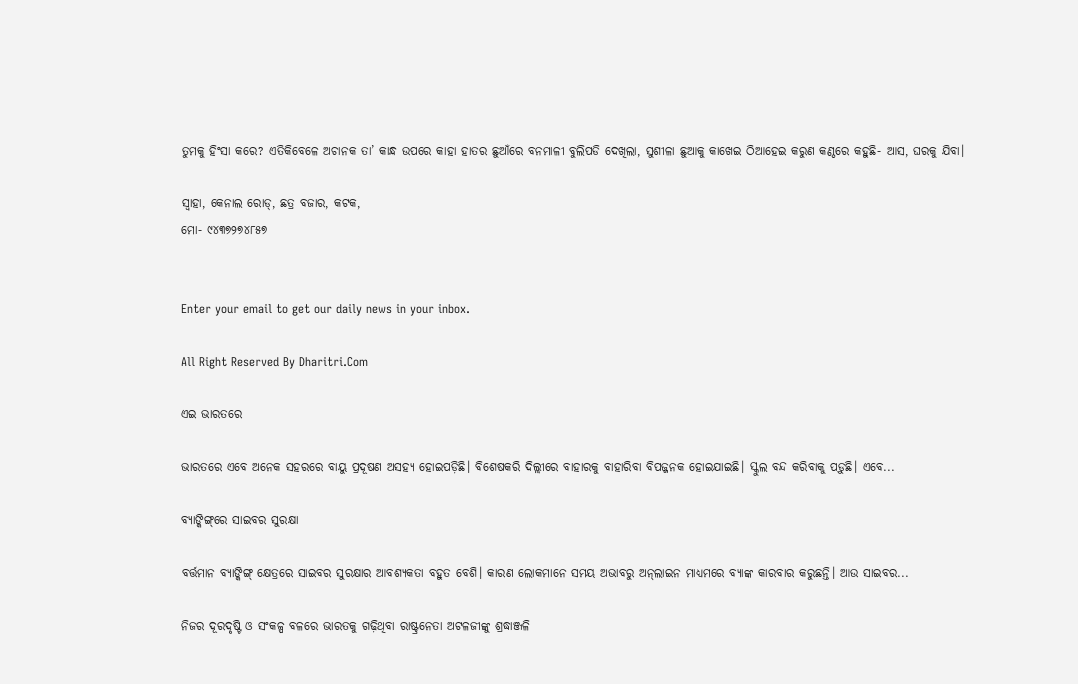ତୁମକୁ ହିଂସା କରେ? ଏତିକିବେଳେ ଅଚାନକ ତା’ କାନ୍ଧ ଉପରେ କାହା ହାତର ଛୁଆଁରେ ବନମାଳୀ ବୁଲିପଡି ଦେଖିଲା, ସୁଶୀଳା ଛୁଆକୁ କାଖେଇ ଠିଆହେଇ କରୁଣ କଣ୍ଠରେ କହୁଛି- ଆସ, ଘରକୁ ଯିବା।

ସ୍ବାହା, କେନାଲ ରୋଡ୍‌, ଛତ୍ର ବଜାର, କଟକ,
ମୋ- ୯୪୩୭୨୭୪୮୫୭


Enter your email to get our daily news in your inbox.

All Right Reserved By Dharitri.Com

ଏଇ ଭାରତରେ

ଭାରତରେ ଏବେ ଅନେକ ସହରରେ ବାୟୁ ପ୍ରଦୂଷଣ ଅସହ୍ୟ ହୋଇପଡ଼ିଛି। ବିଶେଷକରି ଦିଲ୍ଲୀରେ ବାହାରକୁ ବାହାରିବା ବିପଜ୍ଜନକ ହୋଇଯାଇଛି। ସ୍କୁଲ ବନ୍ଦ କରିବାକୁ ପଡ଼ୁଛି। ଏବେ...

ବ୍ୟାଙ୍କିଙ୍ଗ୍‌ରେ ସାଇବର ସୁରକ୍ଷା

ବର୍ତ୍ତମାନ ବ୍ୟାଙ୍କିଙ୍ଗ୍‌ କ୍ଷେତ୍ରରେ ସାଇବର ସୁରକ୍ଷାର ଆବଶ୍ୟକତା ବହୁତ ବେଶି। କାରଣ ଲୋକମାନେ ସମୟ ଅଭାବରୁ ଅନ୍‌ଲାଇନ ମାଧ୍ୟମରେ ବ୍ୟାଙ୍କ କାରବାର କରୁଛନ୍ତି। ଆଉ ସାଇବର...

ନିଜର ଦୂରଦୃଷ୍ଟି ଓ ସଂକଳ୍ପ ବଳରେ ଭାରତକୁ ଗଢ଼ିଥିବା ରାଷ୍ଟ୍ରନେତା ଅଟଳଜୀଙ୍କୁ ଶ୍ରଦ୍ଧାଞ୍ଜଳି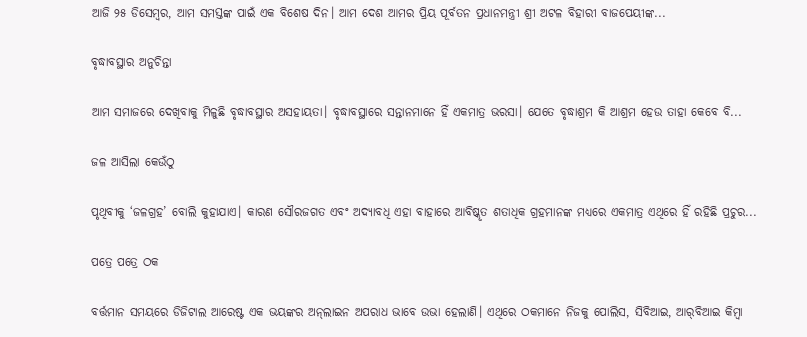ଆଜି ୨୫ ଡିସେମ୍ବର, ଆମ ସମସ୍ତଙ୍କ ପାଇଁ ଏକ ବିଶେଷ ଦିନ। ଆମ ଦେଶ ଆମର ପ୍ରିୟ ପୂର୍ବତନ ପ୍ରଧାନମନ୍ତ୍ରୀ ଶ୍ରୀ ଅଟଳ ବିହାରୀ ବାଜପେୟୀଙ୍କ...

ବୃଦ୍ଧାବସ୍ଥାର ଅନୁଚିନ୍ତା

ଆମ ସମାଜରେ ଦେଖିବାକୁ ମିଳୁଛି ବୃଦ୍ଧାବସ୍ଥାର ଅସହାୟତା। ବୃଦ୍ଧାବସ୍ଥାରେ ସନ୍ତାନମାନେ ହିଁ ଏକମାତ୍ର ଭରସା। ଯେତେ ବୃଦ୍ଧାଶ୍ରମ କି ଆଶ୍ରମ ହେଉ ତାହା କେବେ ବି...

ଜଳ ଆସିଲା କେଉଁଠୁ

ପୃଥିବୀକୁ ‘ଜଳଗ୍ରହ’ ବୋଲି କୁହାଯାଏ। କାରଣ ସୌରଜଗତ ଏବଂ ଅଦ୍ୟାବଧି ଏହା ବାହାରେ ଆବିଷ୍କୃତ ଶତାଧିକ ଗ୍ରହମାନଙ୍କ ମଧ୍ୟରେ ଏକମାତ୍ର ଏଥିରେ ହିଁ ରହିଛି ପ୍ରଚୁର...

ପତ୍ରେ ପତ୍ରେ ଠକ

ବର୍ତ୍ତମାନ ସମୟରେ ଡିଜିଟାଲ ଆରେଷ୍ଟ ଏକ ଭୟଙ୍କର ଅନ୍‌ଲାଇନ ଅପରାଧ ଭାବେ ଉଭା ହେଲାଣି। ଏଥିରେ ଠକମାନେ ନିଜକୁ ପୋଲିସ, ସିବିଆଇ, ଆର୍‌ବିଆଇ କିମ୍ବା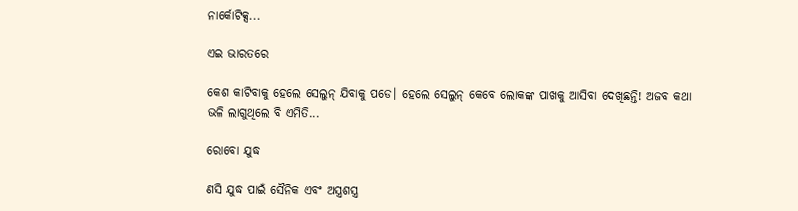ନାର୍କୋଟିକ୍ସ...

ଏଇ ଭାରତରେ

କେଶ କାଟିବାକୁ ହେଲେ ସେଲୁନ୍‌ ଯିବାକୁ ପଡେ। ହେଲେ ସେଲୁନ୍‌ କେବେ ଲୋକଙ୍କ ପାଖକୁ ଆସିବା ଦେଖିଛନ୍ତି! ଅଜବ କଥା ଭଳି ଲାଗୁଥିଲେ ବି ଏମିତି...

ରୋବୋ ଯୁଦ୍ଧ

ଣସି ଯୁଦ୍ଧ ପାଇଁ ସୈନିକ ଏବଂ ଅସ୍ତ୍ରଶସ୍ତ୍ର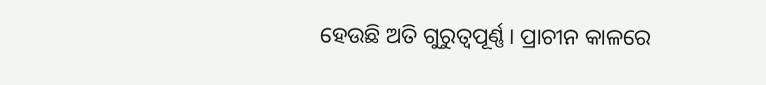ହେଉଛି ଅତି ଗୁରୁତ୍ୱପୂର୍ଣ୍ଣ। ପ୍ରାଚୀନ କାଳରେ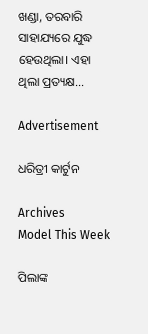ଖଣ୍ଡା, ତରବାରି ସାହାଯ୍ୟରେ ଯୁଦ୍ଧ ହେଉଥିଲା। ଏହା ଥିଲା ପ୍ରତ୍ୟକ୍ଷ...

Advertisement

ଧରିତ୍ରୀ କାର୍ଟୁନ

Archives
Model This Week

ପିଲାଙ୍କ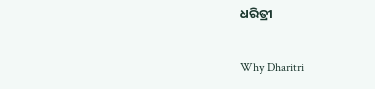ଧରିତ୍ରୀ

Why Dharitri